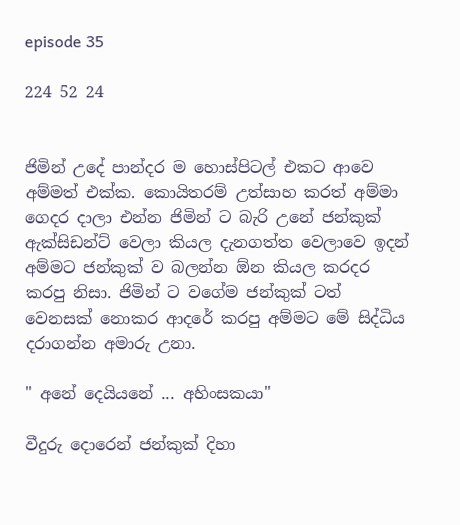episode 35

224 52 24


ජිමින් උදේ පාන්දර ම හොස්පිටල් එකට ආවෙ අම්මත් එක්ක. කොයිතරම් උත්සාහ කරත් අම්මා ගෙදර දාලා එන්න ජිමින් ට බැරි උනේ ජන්කුක් ඇක්සිඩන්ට් වෙලා කියල දැනගත්ත වෙලාවෙ ඉදන් අම්මට ජන්කුක් ව බලන්න ඕන කියල කරදර කරපු නිසා. ජිමින් ට වගේම ජන්කුක් ටත් වෙනසක් නොකර ආදරේ කරපු අම්මට මේ සිද්ධිය දරාගන්න අමාරු උනා.

" අනේ දෙයියනේ ... අහිංසකයා"

වීදුරු දොරෙන් ජන්කුක් දිහා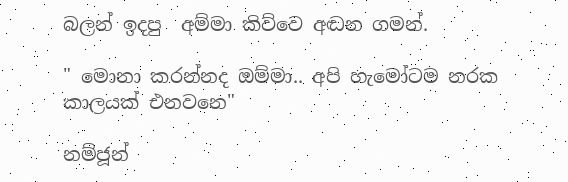බලන් ඉදපු  අම්මා කිව්වෙ අඬන ගමන්.

" මොනා කරන්නද ඔම්මා.. අපි හැමෝටම නරක කාලයක් එනවනෙ"

නම්ජූන්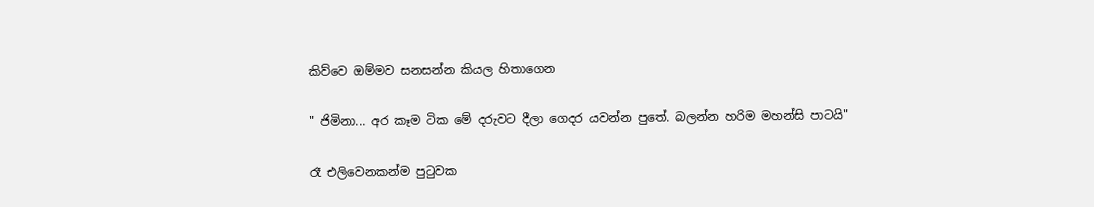කිව්වෙ ඔම්මව සනසන්න කියල හිතාගෙන

" ජිමිනා... අර කෑම ටික මේ දරුවට දීලා ගෙදර යවන්න පුතේ. බලන්න හරිම මහන්සි පාටයි"

රෑ එලිවෙනකන්ම පුටුවක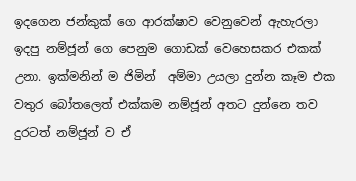ඉදගෙන ජන්කුක් ගෙ ආරක්ෂාව වෙනුවෙන් ඇහැරලා ඉදපු නම්ජූන් ගෙ පෙනුම ගොඩක් වෙහෙසකර එකක් උනා. ඉක්මනින් ම ජිමින්  අම්මා උයලා දුන්න කෑම එක වතුර බෝතලෙත් එක්කම නම්ජූන් අතට දුන්නෙ තව දුරටත් නම්ජූන් ව ඒ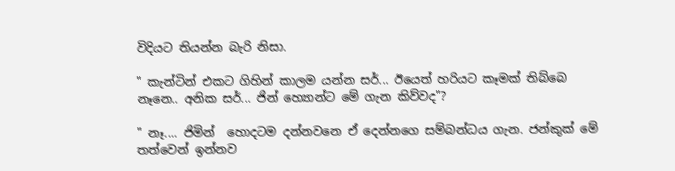විදියට තියන්න බැරි නිසා.

" කැන්ටින් එකට ගිහින් කාලම යන්න සර්... ඊයෙත් හරියට කෑමක් තිබ්බෙ නෑනෙ.. අනික සර්... ජින් හ්‍යොන්ට මේ ගැන කිව්වද"?

" නෑ.... ජිමින්  හොදටම දන්නවනෙ ඒ දෙන්නගෙ සම්බන්ධය ගැන. ජන්කුක් මේ තත්වෙන් ඉන්නව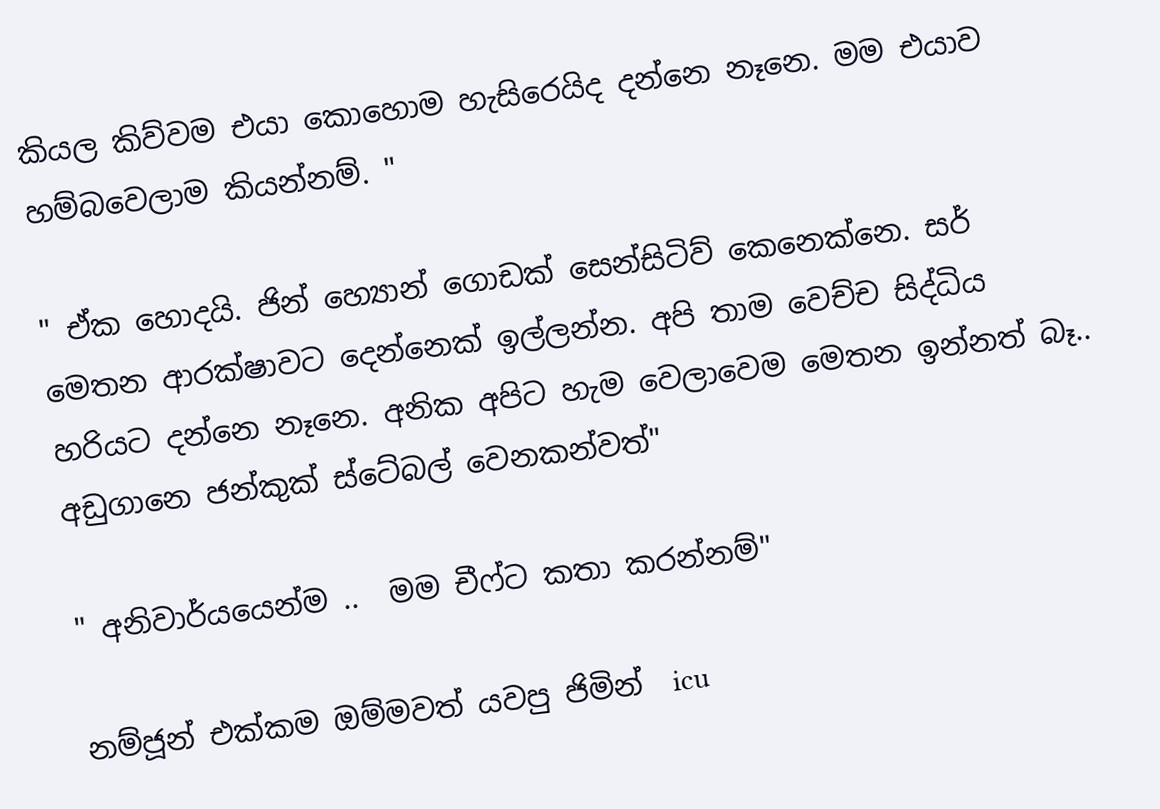කියල කිව්වම එයා කොහොම හැසිරෙයිද දන්නෙ නෑනෙ. මම එයාව හම්බවෙලාම කියන්නම්. "

" ඒක හොදයි. ජින් හ්‍යොන් ගොඩක් සෙන්සිටිව් කෙනෙක්නෙ. සර් මෙතන ආරක්ෂාවට දෙන්නෙක් ඉල්ලන්න. අපි තාම වෙච්ච සිද්ධිය හරියට දන්නෙ නෑනෙ. අනික අපිට හැම වෙලාවෙම මෙතන ඉන්නත් බෑ.. අඩුගානෙ ජන්කුක් ස්ටේබල් වෙනකන්වත්"

" අනිවාර්යයෙන්ම ..  මම චීෆ්ට කතා කරන්නම්"

නම්ජූන් එක්කම ඔම්මවත් යවපු ජිමින්  icu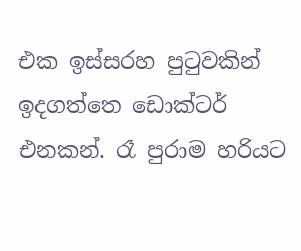එක ඉස්සරහ පුටුවකින් ඉදගත්තෙ ඩොක්ටර් එනකන්. රෑ පුරාම හරියට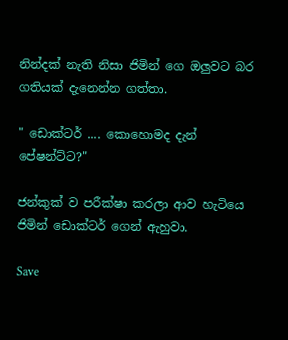නින්දක් නැති නිසා ජිමින් ගෙ ඔලුවට බර ගතියක් දැනෙන්න ගත්තා.

" ඩොක්ටර් .... කොහොමද දැන් පේෂන්ට්ට?"

ජන්කුක් ව පරීක්ෂා කරලා ආව හැටියෙ ජිමින් ඩොක්ටර් ගෙන් ඇහුවා.

Save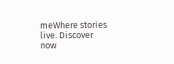meWhere stories live. Discover now